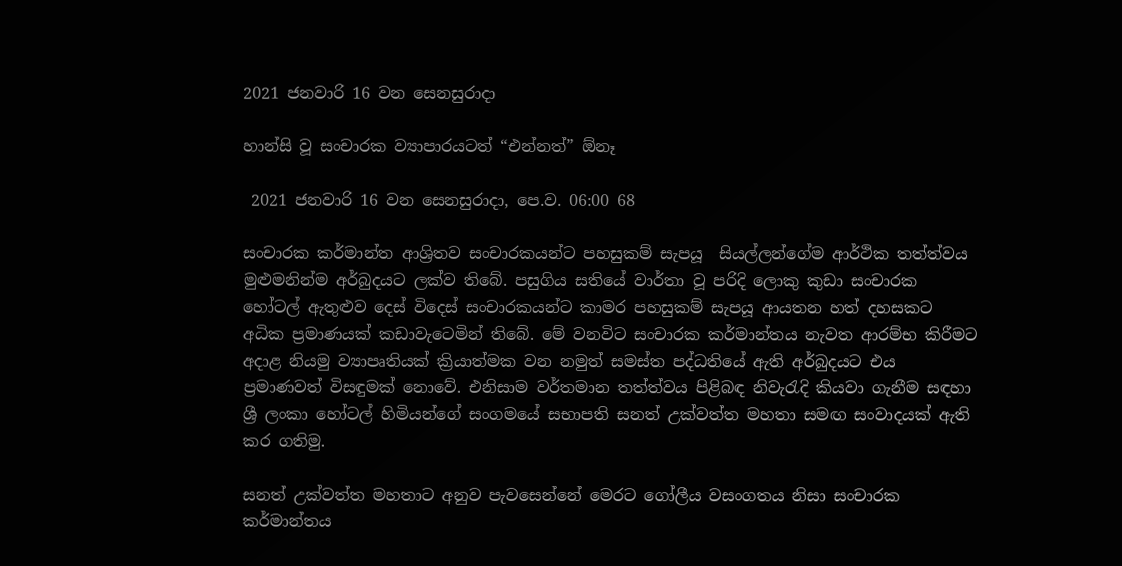2021 ජනවාරි 16 වන සෙනසුරාදා

හාන්සි වූ සංචාරක ව්‍යාපාරයටත් “එන්නත්” ඕනෑ

 2021 ජනවාරි 16 වන සෙනසුරාදා, පෙ.ව. 06:00 68

සංචාරක කර්මාන්ත ආශ්‍රිතව සංචාරකයන්ට පහසුකම් සැපයූ  සියල්ලන්ගේම ආර්ථික තත්ත්වය මුළුමනින්ම අර්බුදයට ලක්ව තිබේ. පසුගිය සතියේ වාර්තා වූ පරිදි ලොකු කුඩා සංචාරක හෝටල් ඇතුළුව දෙස් විදෙස් සංචාරකයන්ට කාමර පහසුකම් සැපයූ ආයතන හත් දහසකට අධික ප්‍රමාණයක් කඩාවැටෙමින් තිබේ. මේ වනවිට සංචාරක කර්මාන්තය නැවත ආරම්භ කිරීමට අදාළ නියමු ව්‍යාපෘතියක් ක්‍රියාත්මක වන නමුත් සමස්ත පද්ධතියේ ඇති අර්බුදයට එය ප්‍රමාණවත් විසඳුමක් නොවේ. එනිසාම වර්තමාන තත්ත්වය පිළිබඳ නිවැරැදි කියවා ගැනීම සඳහා ශ්‍රී ලංකා හෝටල් හිමියන්ගේ සංගමයේ සභාපති සනත් උක්වත්ත මහතා සමඟ සංවාදයක් ඇති කර ගතිමු.

සනත් උක්වත්ත මහතාට අනුව පැවසෙන්නේ මෙරට ගෝලීය වසංගතය නිසා සංචාරක කර්මාන්තය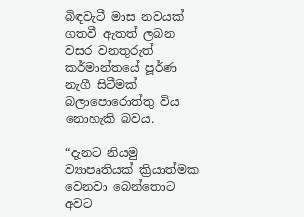බිඳවැටී මාස නවයක් ගතවී ඇතත් ලබන වසර වනතුරුත් කර්මාන්තයේ පූර්ණ නැගී සිටීමක් බලාපොරොත්තු විය නොහැකි බවය.

“දැනට නියමු ව්‍යාපෘතියක් ක්‍රියාත්මක වෙනවා බෙන්තොට අවට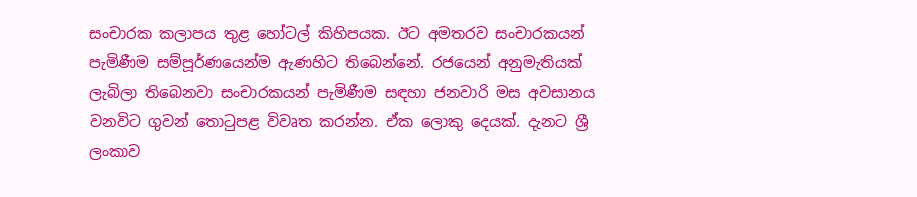සංචාරක කලාපය තුළ හෝටල් කිහිපයක. ඊට අමතරව සංචාරකයන් පැමිණීම සම්පූර්ණයෙන්ම ඇණහිට තිබෙන්නේ. රජයෙන් අනුමැතියක් ලැබිලා තිබෙනවා සංචාරකයන් පැමිණීම සඳහා ජනවාරි මස අවසානය වනවිට ගුවන් තොටුපළ විවෘත කරන්න. ඒක ලොකු දෙයක්. දැනට ශ්‍රී ලංකාව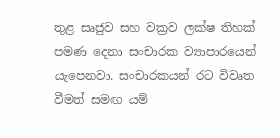තුළ සෘජුව සහ වක්‍රව ලක්ෂ තිහක් පමණ දෙනා සංචාරක ව්‍යාපාරයෙන් යැපෙනවා. සංචාරකයන් රට විවෘත වීමත් සමඟ යම්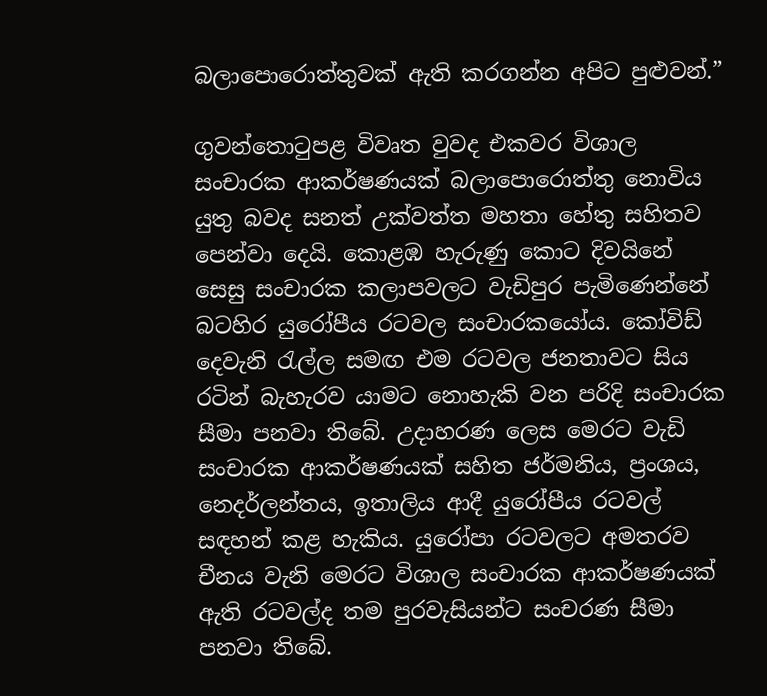බලාපොරොත්තුවක් ඇති කරගන්න අපිට පුළුවන්.”

ගුවන්තොටුපළ විවෘත වුවද එකවර විශාල සංචාරක ආකර්ෂණයක් බලාපොරොත්තු නොවිය යුතු බවද සනත් උක්වත්ත මහතා හේතු සහිතව පෙන්වා දෙයි. කොළඹ හැරුණු කොට දිවයිනේ සෙසු සංචාරක කලාපවලට වැඩිපුර පැමිණෙන්නේ බටහිර යුරෝපීය රටවල සංචාරකයෝය. කෝවිඩ් දෙවැනි රැල්ල සමඟ එම රටවල ජනතාවට සිය රටින් බැහැරව යාමට නොහැකි වන පරිදි සංචාරක සීමා පනවා තිබේ. උදාහරණ ලෙස මෙරට වැඩි සංචාරක ආකර්ෂණයක් සහිත ජර්මනිය, ප්‍රංශය, නෙදර්ලන්තය, ඉතාලිය ආදී යුරෝපීය රටවල් සඳහන් කළ හැකිය. යුරෝපා රටවලට අමතරව චීනය වැනි මෙරට විශාල සංචාරක ආකර්ෂණයක් ඇති රටවල්ද තම පුරවැසියන්ට සංචරණ සීමා පනවා තිබේ.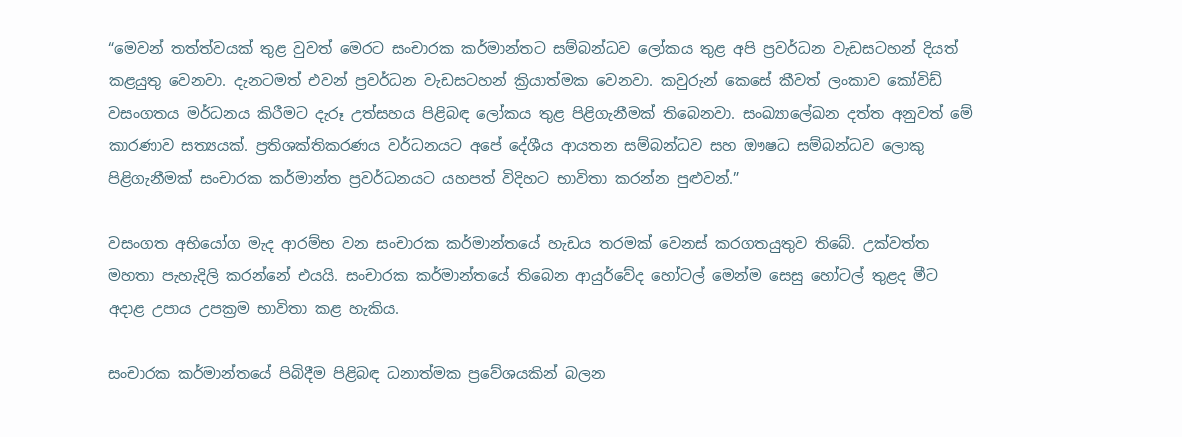“මෙවන් තත්ත්වයක් තුළ වුවත් මෙරට සංචාරක කර්මාන්තට සම්බන්ධව ලෝකය තුළ අපි ප්‍රවර්ධන වැඩසටහන් දියත් කළයුතු වෙනවා. දැනටමත් එවන් ප්‍රවර්ධන වැඩසටහන් ක්‍රියාත්මක වෙනවා. කවුරුන් කෙසේ කීවත් ලංකාව කෝවිඩ් වසංගතය මර්ධනය කිරීමට දැරූ උත්සහය පිළිබඳ ලෝකය තුළ පිළිගැනීමක් තිබෙනවා. සංඛ්‍යාලේඛන දත්ත අනුවත් මේ කාරණාව සත්‍යයක්. ප්‍රතිශක්තිකරණය වර්ධනයට අපේ දේශීය ආයතන සම්බන්ධව සහ ඖෂධ සම්බන්ධව ලොකු පිළිගැනීමක් සංචාරක කර්මාන්ත ප්‍රවර්ධනයට යහපත් විදිහට භාවිතා කරන්න පුළුවන්.”

වසංගත අභියෝග මැද ආරම්භ වන සංචාරක කර්මාන්තයේ හැඩය තරමක් වෙනස් කරගතයුතුව තිබේ. උක්වත්ත මහතා පැහැදිලි කරන්නේ එයයි. සංචාරක කර්මාන්තයේ තිබෙන ආයුර්වේද හෝටල් මෙන්ම සෙසු හෝටල් තුළද මීට අදාළ උපාය උපක්‍රම භාවිතා කළ හැකිය.

සංචාරක කර්මාන්තයේ පිබිදීම පිළිබඳ ධනාත්මක ප්‍රවේශයකින් බලන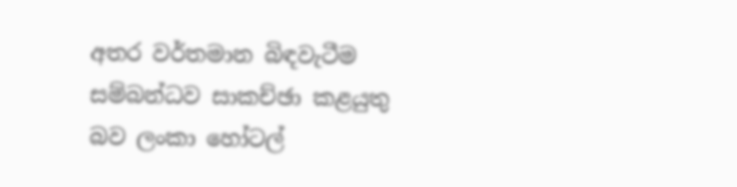අතර වර්තමාන බිඳවැටීම සම්බන්ධව සාකච්ඡා කළයුතු බව ලංකා හෝටල්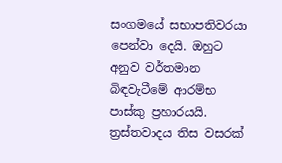සංගමයේ සභාපතිවරයා පෙන්වා දෙයි. ඔහුට අනුව වර්තමාන බිඳවැටීමේ ආරම්භ පාස්කු ප්‍රහාරයයි. ත්‍රස්තවාදය තිස වසරක්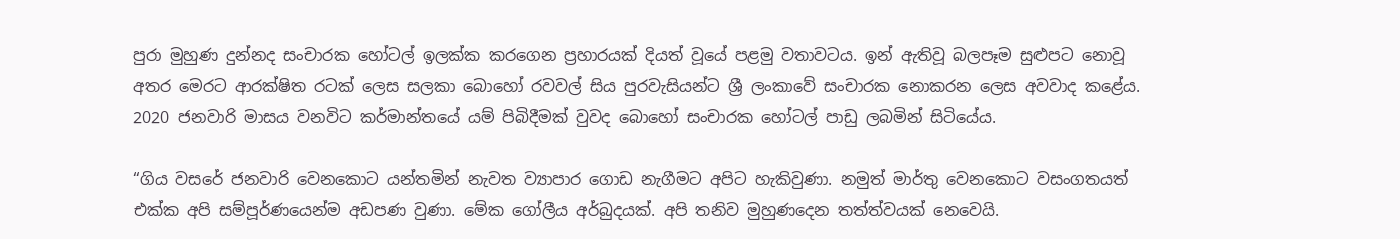පුරා මුහුණ දුන්නද සංචාරක හෝටල් ඉලක්ක කරගෙන ප්‍රහාරයක් දියත් වූයේ පළමු වතාවටය. ඉන් ඇතිවූ බලපෑම සුළුපට නොවූ අතර මෙරට ආරක්ෂිත රටක් ලෙස සලකා බොහෝ රවවල් සිය පුරවැසියන්ට ශ්‍රී ලංකාවේ සංචාරක නොකරන ලෙස අවවාද කළේය. 2020 ජනවාරි මාසය වනවිට කර්මාන්තයේ යම් පිබිදීමක් වුවද බොහෝ සංචාරක හෝටල් පාඩු ලබමින් සිටියේය.

“ගිය වසරේ ජනවාරි වෙනකොට යන්තමින් නැවත ව්‍යාපාර ගොඩ නැගීමට අපිට හැකිවුණා. නමුත් මාර්තු වෙනකොට වසංගතයත් එක්ක අපි සම්පූර්ණයෙන්ම අඩපණ වුණා. මේක ගෝලීය අර්බුදයක්. අපි තනිව මුහුණදෙන තත්ත්වයක් නෙවෙයි.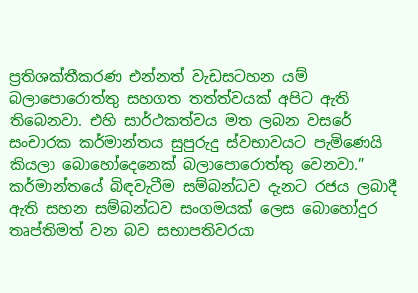ප්‍රතිශක්තීකරණ එන්නත් වැඩසටහන යම් බලාපොරොත්තු සහගත තත්ත්වයක් අපිට ඇති තිබෙනවා. එහි සාර්ථකත්වය මත ලබන වසරේ සංචාරක කර්මාන්තය සුපුරුදු ස්වභාවයට පැමිණෙයි කියලා බොහෝදෙනෙක් බලාපොරොත්තු වෙනවා.”
කර්මාන්තයේ බිඳවැටීම සම්බන්ධව දැනට රජය ලබාදී ඇති සහන සම්බන්ධව සංගමයක් ලෙස බොහෝදුර තෘප්තිමත් වන බව සභාපතිවරයා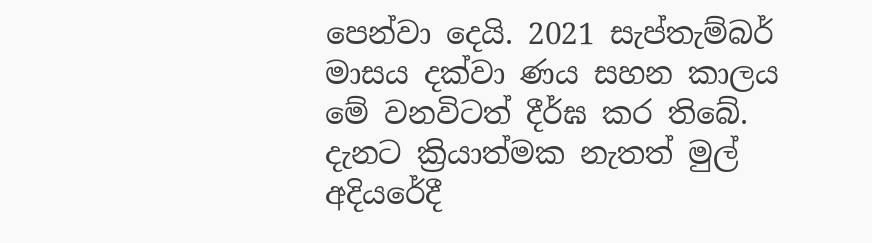පෙන්වා දෙයි. 2021 සැප්තැම්බර් මාසය දක්වා ණය සහන කාලය මේ වනවිටත් දීර්ඝ කර තිබේ. දැනට ක්‍රියාත්මක නැතත් මුල් අදියරේදී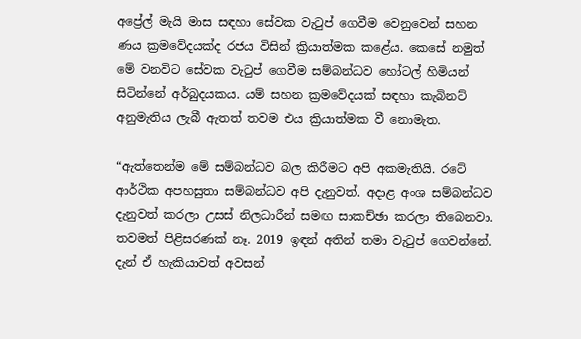අප්‍රේල් මැයි මාස සඳහා සේවක වැටුප් ගෙවීම වෙනුවෙන් සහන ණය ක්‍රමවේදයක්ද රජය විසින් ක්‍රියාත්මක කළේය. කෙසේ නමුත් මේ වනවිට සේවක වැටුප් ගෙවීම සම්බන්ධව හෝටල් හිමියන් සිටින්නේ අර්බුදයකය. යම් සහන ක්‍රමවේදයක් සඳහා කැබිනට් අනුමැතිය ලැබී ඇතත් තවම එය ක්‍රියාත්මක වී නොමැත.

“ඇත්තෙන්ම මේ සම්බන්ධව බල කිරීමට අපි අකමැතියි. රටේ ආර්ථික අපහසුතා සම්බන්ධව අපි දැනුවත්. අදාළ අංශ සම්බන්ධව දැනුවත් කරලා උසස් නිලධාරීන් සමඟ සාකච්ඡා කරලා තිබෙනවා. තවමත් පිළිසරණක් නෑ. 2019 ඉඳන් අතින් තමා වැටුප් ගෙවන්නේ. දැන් ඒ හැකියාවත් අවසන්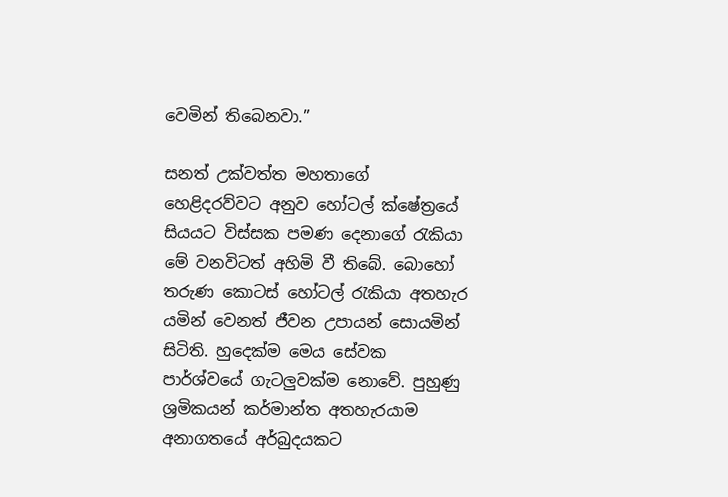වෙමින් තිබෙනවා.”

සනත් උක්වත්ත මහතාගේ හෙළිදරව්වට අනුව හෝටල් ක්ෂේත්‍රයේ සියයට විස්සක පමණ දෙනාගේ රැකියා මේ වනවිටත් අහිමි වී තිබේ. බොහෝ තරුණ කොටස් හෝටල් රැකියා අතහැර යමින් වෙනත් ජීවන උපායන් සොයමින් සිටිති. හුදෙක්ම මෙය සේවක පාර්ශ්වයේ ගැටලුවක්ම නොවේ. පුහුණු ශ්‍රමිකයන් කර්මාන්ත අතහැරයාම අනාගතයේ අර්බුදයකට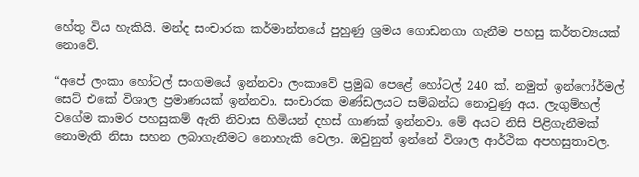හේතු විය හැකියි. මන්ද සංචාරක කර්මාන්තයේ පුහුණු ශ්‍රමය ගොඩනගා ගැනීම පහසු කර්තව්‍යයක් නොවේ.

“අපේ ලංකා හෝටල් සංගමයේ ඉන්නවා ලංකාවේ ප්‍රමුඛ පෙළේ හෝටල් 240 ක්. නමුත් ඉන්ෆෝර්මල් සෙට් එකේ විශාල ප්‍රමාණයක් ඉන්නවා. සංචාරක මණ්ඩලයට සම්බන්ධ නොවුණු අය. ලැගුම්හල් වගේම කාමර පහසුකම් ඇති නිවාස හිමියන් දහස් ගාණක් ඉන්නවා. මේ අයට නිසි පිළිගැනීමක් නොමැති නිසා සහන ලබාගැනීමට නොහැකි වෙලා. ඔවුනුත් ඉන්නේ විශාල ආර්ථික අපහසුතාවල.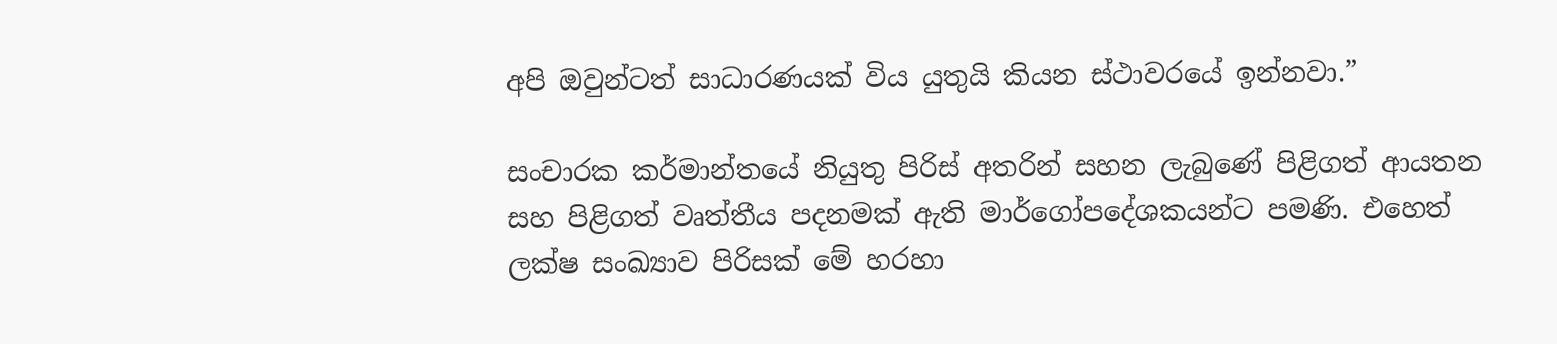අපි ඔවුන්ටත් සාධාරණයක් විය යුතුයි කියන ස්ථාවරයේ ඉන්නවා.”

සංචාරක කර්මාන්තයේ නියුතු පිරිස් අතරින් සහන ලැබුණේ පිළිගත් ආයතන සහ පිළිගත් වෘත්තීය පදනමක් ඇති මාර්ගෝපදේශකයන්ට පමණි. එහෙත් ලක්ෂ සංඛ්‍යාව පිරිසක් මේ හරහා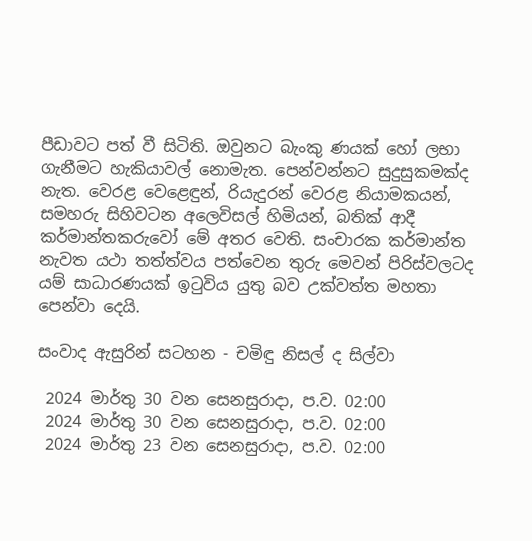පීඩාවට පත් වී සිටිති. ඔවුනට බැංකු ණයක් හෝ ලභා ගැනීමට හැකියාවල් නොමැත. පෙන්වන්නට සුදුසුකමක්ද නැත. වෙරළ වෙළෙඳුන්, රියැදුරන් වෙරළ නියාමකයන්, සමහරු සිහිවටන අලෙවිසල් හිමියන්, බතික් ආදී කර්මාන්තකරුවෝ මේ අතර වෙති. සංචාරක කර්මාන්ත නැවත යථා තත්ත්වය පත්වෙන තුරු මෙවන් පිරිස්වලටද යම් සාධාරණයක් ඉටුවිය යුතු බව උක්වත්ත මහතා පෙන්වා දෙයි.

සංවාද ඇසුරින් සටහන - චමිඳු නිසල් ද සිල්වා

 2024 මාර්තු 30 වන සෙනසුරාදා, ප.ව. 02:00
 2024 මාර්තු 30 වන සෙනසුරාදා, ප.ව. 02:00
 2024 මාර්තු 23 වන සෙනසුරාදා, ප.ව. 02:00